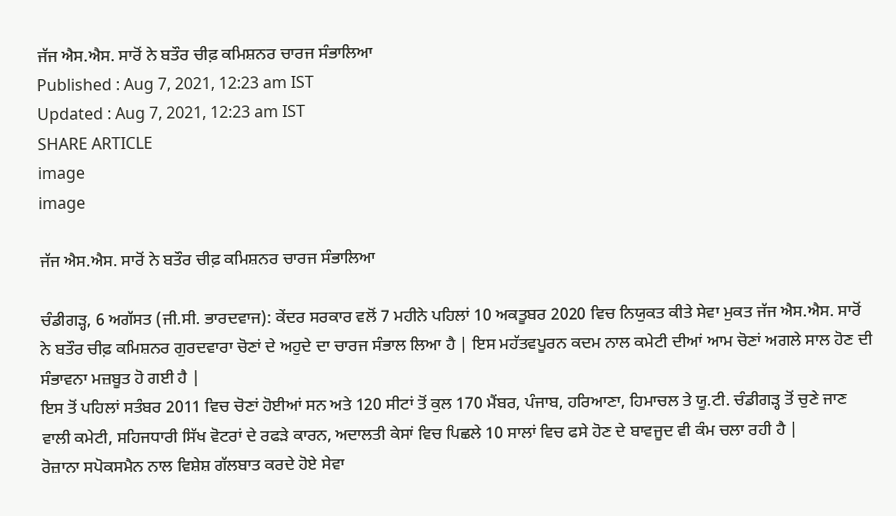ਜੱਜ ਐਸ.ਐਸ. ਸਾਰੋਂ ਨੇ ਬਤੌਰ ਚੀਫ਼ ਕਮਿਸ਼ਨਰ ਚਾਰਜ ਸੰਭਾਲਿਆ
Published : Aug 7, 2021, 12:23 am IST
Updated : Aug 7, 2021, 12:23 am IST
SHARE ARTICLE
image
image

ਜੱਜ ਐਸ.ਐਸ. ਸਾਰੋਂ ਨੇ ਬਤੌਰ ਚੀਫ਼ ਕਮਿਸ਼ਨਰ ਚਾਰਜ ਸੰਭਾਲਿਆ

ਚੰਡੀਗੜ੍ਹ, 6 ਅਗੱਸਤ (ਜੀ.ਸੀ. ਭਾਰਦਵਾਜ): ਕੇਂਦਰ ਸਰਕਾਰ ਵਲੋਂ 7 ਮਹੀਨੇ ਪਹਿਲਾਂ 10 ਅਕਤੂਬਰ 2020 ਵਿਚ ਨਿਯੁਕਤ ਕੀਤੇ ਸੇਵਾ ਮੁਕਤ ਜੱਜ ਐਸ.ਐਸ. ਸਾਰੋਂ ਨੇ ਬਤੌਰ ਚੀਫ਼ ਕਮਿਸ਼ਨਰ ਗੁਰਦਵਾਰਾ ਚੋਣਾਂ ਦੇ ਅਹੁਦੇ ਦਾ ਚਾਰਜ ਸੰਭਾਲ ਲਿਆ ਹੈ | ਇਸ ਮਹੱਤਵਪੂਰਨ ਕਦਮ ਨਾਲ ਕਮੇਟੀ ਦੀਆਂ ਆਮ ਚੋਣਾਂ ਅਗਲੇ ਸਾਲ ਹੋਣ ਦੀ ਸੰਭਾਵਨਾ ਮਜ਼ਬੂਤ ਹੋ ਗਈ ਹੈ |
ਇਸ ਤੋਂ ਪਹਿਲਾਂ ਸਤੰਬਰ 2011 ਵਿਚ ਚੋਣਾਂ ਹੋਈਆਂ ਸਨ ਅਤੇ 120 ਸੀਟਾਂ ਤੋਂ ਕੁਲ 170 ਮੈਂਬਰ, ਪੰਜਾਬ, ਹਰਿਆਣਾ, ਹਿਮਾਚਲ ਤੇ ਯੂ.ਟੀ. ਚੰਡੀਗੜ੍ਹ ਤੋਂ ਚੁਣੇ ਜਾਣ ਵਾਲੀ ਕਮੇਟੀ, ਸਹਿਜਧਾਰੀ ਸਿੱਖ ਵੋਟਰਾਂ ਦੇ ਰਫੜੇ ਕਾਰਨ, ਅਦਾਲਤੀ ਕੇਸਾਂ ਵਿਚ ਪਿਛਲੇ 10 ਸਾਲਾਂ ਵਿਚ ਫਸੇ ਹੋਣ ਦੇ ਬਾਵਜੂਦ ਵੀ ਕੰਮ ਚਲਾ ਰਹੀ ਹੈ |
ਰੋਜ਼ਾਨਾ ਸਪੋਕਸਮੈਨ ਨਾਲ ਵਿਸ਼ੇਸ਼ ਗੱਲਬਾਤ ਕਰਦੇ ਹੋਏ ਸੇਵਾ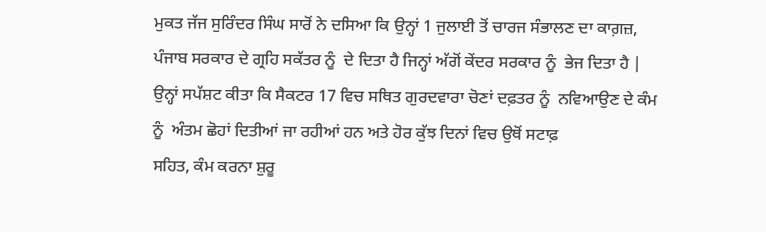ਮੁਕਤ ਜੱਜ ਸੁਰਿੰਦਰ ਸਿੰਘ ਸਾਰੋਂ ਨੇ ਦਸਿਆ ਕਿ ਉਨ੍ਹਾਂ 1 ਜੁਲਾਈ ਤੋਂ ਚਾਰਜ ਸੰਭਾਲਣ ਦਾ ਕਾਗ਼ਜ਼, ਪੰਜਾਬ ਸਰਕਾਰ ਦੇ ਗ੍ਰਹਿ ਸਕੱਤਰ ਨੂੰ  ਦੇ ਦਿਤਾ ਹੈ ਜਿਨ੍ਹਾਂ ਅੱਗੋਂ ਕੇਂਦਰ ਸਰਕਾਰ ਨੂੰ  ਭੇਜ ਦਿਤਾ ਹੈ | ਉਨ੍ਹਾਂ ਸਪੱਸ਼ਟ ਕੀਤਾ ਕਿ ਸੈਕਟਰ 17 ਵਿਚ ਸਥਿਤ ਗੁਰਦਵਾਰਾ ਚੋਣਾਂ ਦਫ਼ਤਰ ਨੂੰ  ਨਵਿਆਉਣ ਦੇ ਕੰਮ ਨੂੰ  ਅੰਤਮ ਛੋਹਾਂ ਦਿਤੀਆਂ ਜਾ ਰਹੀਆਂ ਹਨ ਅਤੇ ਹੋਰ ਕੁੱਝ ਦਿਨਾਂ ਵਿਚ ਉਥੋਂ ਸਟਾਫ਼
ਸਹਿਤ, ਕੰਮ ਕਰਨਾ ਸ਼ੁਰੂ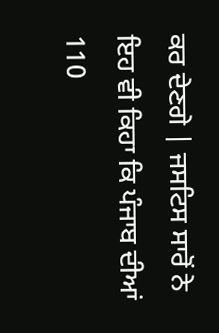ਕਰ ਦੇਣਗੇ | ਜਸਟਿਸ ਸਾਰੋਂ ਨੇ ਇਹ ਵੀ ਕਿਹਾ ਕਿ ਪੰਜਾਬ ਦੀਆਂ 110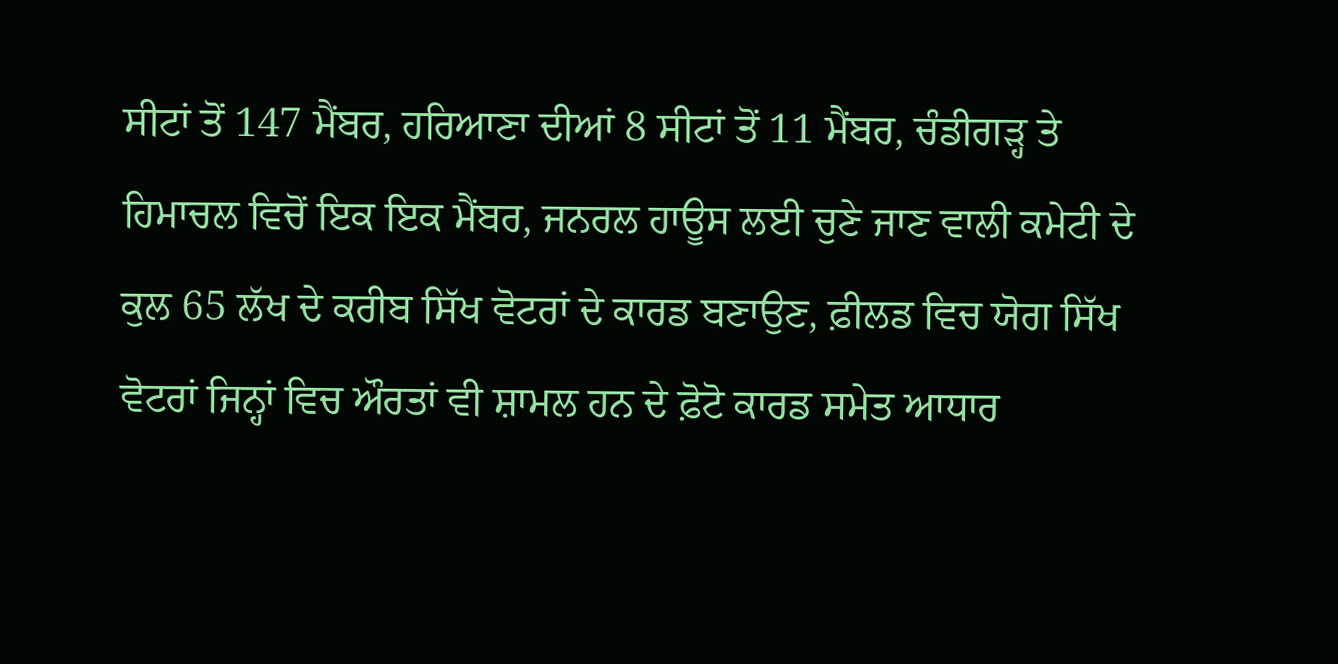ਸੀਟਾਂ ਤੋਂ 147 ਮੈਂਬਰ, ਹਰਿਆਣਾ ਦੀਆਂ 8 ਸੀਟਾਂ ਤੋਂ 11 ਮੈਂਬਰ, ਚੰਡੀਗੜ੍ਹ ਤੇ ਹਿਮਾਚਲ ਵਿਚੋਂ ਇਕ ਇਕ ਮੈਂਬਰ, ਜਨਰਲ ਹਾਊਸ ਲਈ ਚੁਣੇ ਜਾਣ ਵਾਲੀ ਕਮੇਟੀ ਦੇ ਕੁਲ 65 ਲੱਖ ਦੇ ਕਰੀਬ ਸਿੱਖ ਵੋਟਰਾਂ ਦੇ ਕਾਰਡ ਬਣਾਉਣ, ਫ਼ੀਲਡ ਵਿਚ ਯੋਗ ਸਿੱਖ ਵੋਟਰਾਂ ਜਿਨ੍ਹਾਂ ਵਿਚ ਔਰਤਾਂ ਵੀ ਸ਼ਾਮਲ ਹਨ ਦੇ ਫ਼ੋਟੋ ਕਾਰਡ ਸਮੇਤ ਆਧਾਰ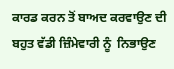ਕਾਰਡ ਕਰਨ ਤੋਂ ਬਾਅਦ ਕਰਵਾਉਣ ਦੀ ਬਹੁਤ ਵੱਡੀ ਜ਼ਿੰਮੇਵਾਰੀ ਨੂੰ  ਨਿਭਾਉਣ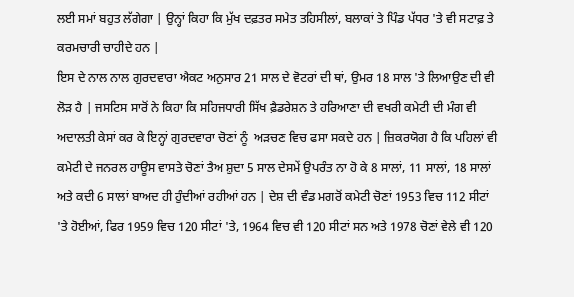ਲਈ ਸਮਾਂ ਬਹੁਤ ਲੱਗੇਗਾ | ਉਨ੍ਹਾਂ ਕਿਹਾ ਕਿ ਮੁੱਖ ਦਫ਼ਤਰ ਸਮੇਤ ਤਹਿਸੀਲਾਂ, ਬਲਾਕਾਂ ਤੇ ਪਿੰਡ ਪੱਧਰ 'ਤੇ ਵੀ ਸਟਾਫ਼ ਤੇ ਕਰਮਚਾਰੀ ਚਾਹੀਦੇ ਹਨ |
ਇਸ ਦੇ ਨਾਲ ਨਾਲ ਗੁਰਦਵਾਰਾ ਐਕਟ ਅਨੁਸਾਰ 21 ਸਾਲ ਦੇ ਵੋਟਰਾਂ ਦੀ ਥਾਂ, ਉਮਰ 18 ਸਾਲ 'ਤੇ ਲਿਆਉਣ ਦੀ ਵੀ ਲੋੜ ਹੈ | ਜਸਟਿਸ ਸਾਰੋਂ ਨੇ ਕਿਹਾ ਕਿ ਸਹਿਜਧਾਰੀ ਸਿੱਖ ਫ਼ੈਡਰੇਸ਼ਨ ਤੇ ਹਰਿਆਣਾ ਦੀ ਵਖਰੀ ਕਮੇਟੀ ਦੀ ਮੰਗ ਵੀ ਅਦਾਲਤੀ ਕੇਸਾਂ ਕਰ ਕੇ ਇਨ੍ਹਾਂ ਗੁਰਦਵਾਰਾ ਚੋਣਾਂ ਨੂੰ  ਅੜਚਣ ਵਿਚ ਫਸਾ ਸਕਦੇ ਹਨ | ਜ਼ਿਕਰਯੋਗ ਹੈ ਕਿ ਪਹਿਲਾਂ ਵੀ ਕਮੇਟੀ ਦੇ ਜਨਰਲ ਹਾਊਸ ਵਾਸਤੇ ਚੋਣਾਂ ਤੈਅ ਸ਼ੁਦਾ 5 ਸਾਲ ਦੇਸਮੇਂ ਉਪਰੰਤ ਨਾ ਹੋ ਕੇ 8 ਸਾਲਾਂ, 11 ਸਾਲਾਂ, 18 ਸਾਲਾਂ ਅਤੇ ਕਦੀ 6 ਸਾਲਾਂ ਬਾਅਦ ਹੀ ਹੁੰਦੀਆਂ ਰਹੀਆਂ ਹਨ | ਦੇਸ਼ ਦੀ ਵੰਡ ਮਗਰੋਂ ਕਮੇਟੀ ਚੋਣਾਂ 1953 ਵਿਚ 112 ਸੀਟਾਂ 'ਤੇ ਹੋਈਆਂ, ਫਿਰ 1959 ਵਿਚ 120 ਸੀਟਾਂ 'ਤੇ, 1964 ਵਿਚ ਵੀ 120 ਸੀਟਾਂ ਸਨ ਅਤੇ 1978 ਚੋਣਾਂ ਵੇਲੇ ਵੀ 120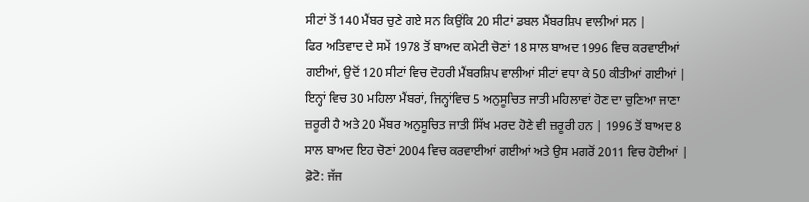ਸੀਟਾਂ ਤੋਂ 140 ਮੈਂਬਰ ਚੁਣੇ ਗਏ ਸਨ ਕਿਉਂਕਿ 20 ਸੀਟਾਂ ਡਬਲ ਮੈਂਬਰਸ਼ਿਪ ਵਾਲੀਆਂ ਸਨ |
ਫਿਰ ਅਤਿਵਾਦ ਦੇ ਸਮੇਂ 1978 ਤੋਂ ਬਾਅਦ ਕਮੇਟੀ ਚੋਣਾਂ 18 ਸਾਲ ਬਾਅਦ 1996 ਵਿਚ ਕਰਵਾਈਆਂ ਗਈਆਂ, ਉਦੋਂ 120 ਸੀਟਾਂ ਵਿਚ ਦੋਹਰੀ ਮੈਂਬਰਸ਼ਿਪ ਵਾਲੀਆਂ ਸੀਟਾਂ ਵਧਾ ਕੇ 50 ਕੀਤੀਆਂ ਗਈਆਂ | ਇਨ੍ਹਾਂ ਵਿਚ 30 ਮਹਿਲਾ ਮੈਂਬਰਾਂ, ਜਿਨ੍ਹਾਂਵਿਚ 5 ਅਨੁਸੂਚਿਤ ਜਾਤੀ ਮਹਿਲਾਵਾਂ ਹੋਣ ਦਾ ਚੁਣਿਆ ਜਾਣਾ ਜ਼ਰੂਰੀ ਹੈ ਅਤੇ 20 ਮੈਂਬਰ ਅਨੁਸੂਚਿਤ ਜਾਤੀ ਸਿੱਖ ਮਰਦ ਹੋਣੇ ਵੀ ਜ਼ਰੂਰੀ ਹਨ | 1996 ਤੋਂ ਬਾਅਦ 8 ਸਾਲ ਬਾਅਦ ਇਹ ਚੋਣਾਂ 2004 ਵਿਚ ਕਰਵਾਈਆਂ ਗਈਆਂ ਅਤੇ ਉਸ ਮਗਰੋਂ 2011 ਵਿਚ ਹੋਈਆਂ |
ਫ਼ੋਟੋ: ਜੱਜ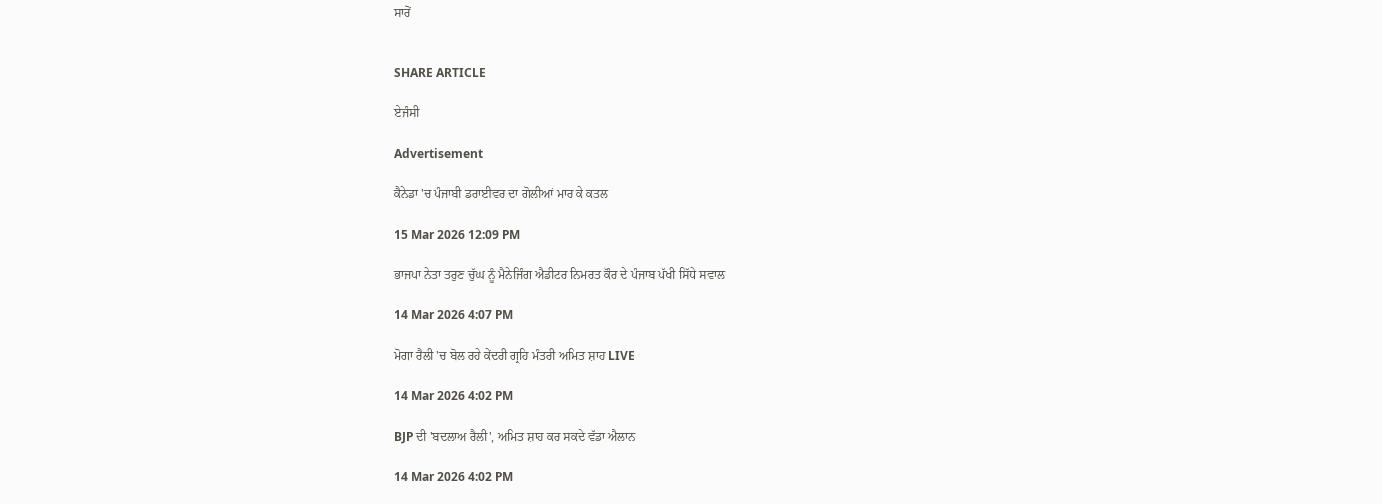ਸਾਰੋਂ


SHARE ARTICLE

ਏਜੰਸੀ

Advertisement

ਕੈਨੇਡਾ 'ਚ ਪੰਜਾਬੀ ਡਰਾਈਵਰ ਦਾ ਗੋਲੀਆਂ ਮਾਰ ਕੇ ਕਤਲ

15 Mar 2026 12:09 PM

ਭਾਜਪਾ ਨੇਤਾ ਤਰੁਣ ਚੁੱਘ ਨੂੰ ਮੈਨੇਜਿੰਗ ਐਡੀਟਰ ਨਿਮਰਤ ਕੌਰ ਦੇ ਪੰਜਾਬ ਪੱਖੀ ਸਿੱਧੇ ਸਵਾਲ

14 Mar 2026 4:07 PM

ਮੋਗਾ ਰੈਲੀ 'ਚ ਬੋਲ ਰਹੇ ਕੇਂਦਰੀ ਗ੍ਰਹਿ ਮੰਤਰੀ ਅਮਿਤ ਸ਼ਾਹ LIVE

14 Mar 2026 4:02 PM

BJP ਦੀ 'ਬਦਲਾਅ ਰੈਲੀ', ਅਮਿਤ ਸ਼ਾਹ ਕਰ ਸਕਦੇ ਵੱਡਾ ਐਲਾਨ

14 Mar 2026 4:02 PM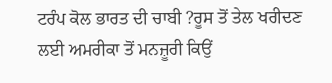ਟਰੰਪ ਕੋਲ ਭਾਰਤ ਦੀ ਚਾਬੀ ?ਰੂਸ ਤੋਂ ਤੇਲ ਖਰੀਦਣ ਲਈ ਅਮਰੀਕਾ ਤੋਂ ਮਨਜ਼ੂਰੀ ਕਿਉਂ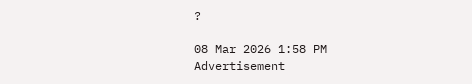?

08 Mar 2026 1:58 PM
Advertisement